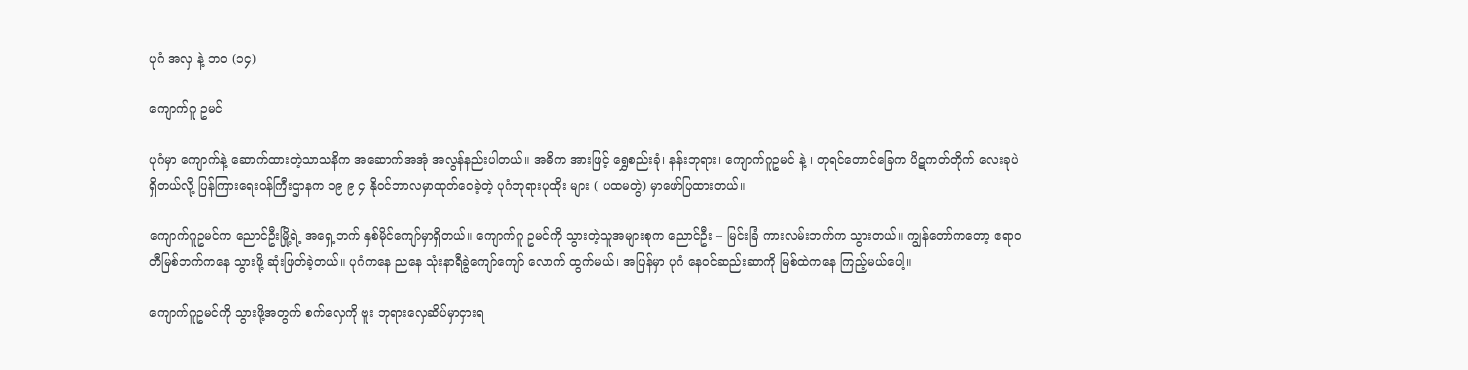ပုဂံ အလှ နဲ့ ဘ၀ (၁၄)

ကျောက်ဂူ ဥမင်

ပုဂံမှာ ကျောက်နဲ့ ဆောက်ထားတဲ့သာသနိက အဆောက်အအုံ အလွန်နည်းပါတယ်။ အဓိက အားဖြင့် ရွှေစည်းခုံ၊ နန်းဘုရား၊ ကျောက်ဂူဥမင် နဲ့ ၊ တုရင်တောင်ခြေက ပိဋကတ်တိုက် လေးခုပဲ ရှိတယ်လို့ ပြန်ကြားရေးဝန်ကြီးဌာနက ၁၉ ၉ ၄ နိုဝင်ဘာလမှာထုတ်ဝေခဲ့တဲ့ ပုဂံဘုရားပုထိုး များ ( ပထမတွဲ) မှာဖော်ပြထားတယ်။

ကျောက်ဂူဥမင်က ညောင်ဦးမြို့ရဲ့ အရှေ့ဘက် နှစ်မိုင်ကျော်မှာရှိတယ်။ ကျောက်ဂူ ဥမင်ကို သွားတဲ့သူအများစုက ညောင်ဦး – မြင်းခြံ ကားလမ်းဘက်က သွားတယ်။ ကျွန်တော်ကတော့ ဧရာဝတီမြစ်ဘက်ကနေ သွားဖို့ ဆုံးဖြတ်ခဲ့တယ်။ ပုဂံကနေ ညနေ သုံးနာရီခွဲကျော်ကျော် လောက် ထွက်မယ်၊ အပြန်မှာ ပုဂံ နေဝင်ဆည်းဆာကို မြစ်ထဲကနေ ကြည့်မယ်ပေါ့။

ကျောက်ဂူဥမင်ကို သွားဖို့အတွက် စက်လှေကို ဗူး ဘုရားလှေဆိပ်မှာငှားရ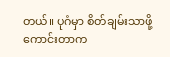တယ်။ ပုဂံမှာ စိတ်ချမ်းသာဖို့ကောင်းတာက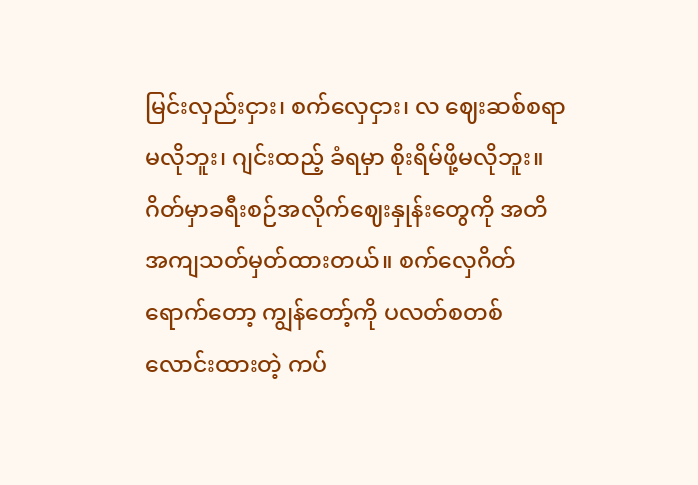မြင်းလှည်းငှား၊ စက်လှေငှား၊ လ ဈေးဆစ်စရာမလိုဘူး၊ ဂျင်းထည့် ခံရမှာ စိုးရိမ်ဖို့မလိုဘူး။ ဂိတ်မှာခရီးစဉ်အလိုက်ဈေးနှုန်းတွေကို အတိအကျသတ်မှတ်ထားတယ်။ စက်လှေဂိတ်ရောက်တော့ ကျွန်တော့်ကို ပလတ်စတစ် လောင်းထားတဲ့ ကပ်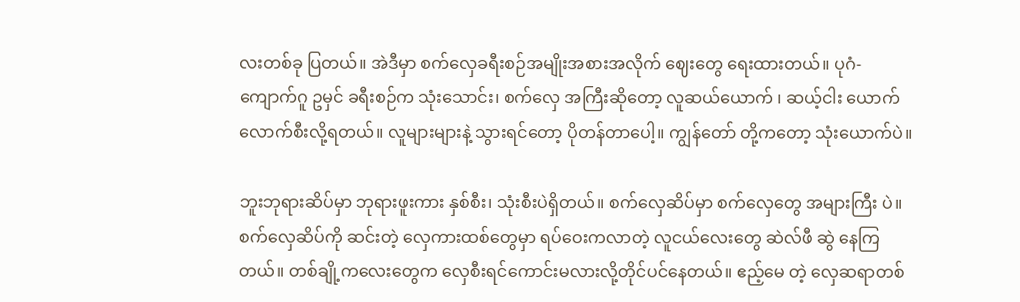လးတစ်ခု ပြတယ်။ အဲဒီမှာ စက်လှေခရီးစဉ်အမျိုးအစားအလိုက် ဈေးတွေ ရေးထားတယ်။ ပုဂံ- ကျောက်ဂူ ဥမှင် ခရီးစဉ်က သုံးသောင်း၊ စက်လှေ အကြီးဆိုတော့ လူဆယ်ယောက် ၊ ဆယ့်ငါး ယောက် လောက်စီးလို့ရတယ်။ လူများများနဲ့ သွားရင်တော့ ပိုတန်တာပေါ့။ ကျွန်တော် တို့ကတော့ သုံးယောက်ပဲ။

ဘူးဘုရားဆိပ်မှာ ဘုရားဖူးကား နှစ်စီး၊ သုံးစီးပဲရှိတယ်။ စက်လှေဆိပ်မှာ စက်လှေတွေ အများကြီး ပဲ။ စက်လှေဆိပ်ကို ဆင်းတဲ့ လှေကားထစ်တွေမှာ ရပ်ဝေးကလာတဲ့ လူငယ်လေးတွေ ဆဲလ်ဖီ ဆွဲ နေကြတယ်။ တစ်ချို့ကလေးတွေက လှေစီးရင်ကောင်းမလားလို့တိုင်ပင်နေတယ်။ ဧည့်မေ တဲ့ လှေဆရာတစ်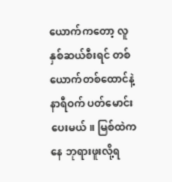ယောက်ကတော့ လူနှစ်ဆယ်စီးရင် တစ်ယောက်တစ်ထောင်နဲ့ နာရီဝက် ပတ်မောင်းပေးမယ်။ မြစ်ထဲကနေ ဘုရားဖူးလို့ရ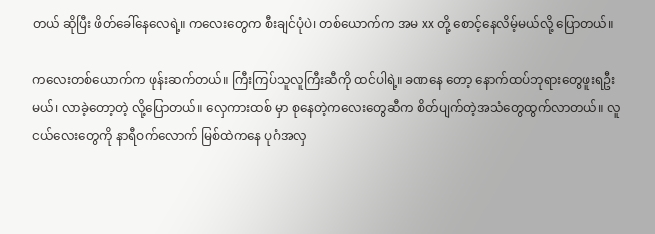တယ် ဆိုပြီး ဖိတ်ခေါ်နေလေရဲ့။ ကလေးတွေက စီးချင်ပုံပဲ၊ တစ်ယောက်က အမ xx တို့ စောင့်နေလိမ့်မယ်လို့ ပြောတယ်။

ကလေးတစ်ယောက်က ဖုန်းဆက်တယ်။ ကြီးကြပ်သူလူကြီးဆီကို ထင်ပါရဲ့။ ခဏနေ တော့ နောက်ထပ်ဘုရားတွေဖူးရဦးမယ်၊ လာခဲ့တော့တဲ့ လို့ပြောတယ်။ လှေကားထစ် မှာ စုနေတဲ့ကလေးတွေဆီက စိတ်ပျက်တဲ့အသံတွေထွက်လာတယ်။ လူငယ်လေးတွေကို နာရီဝက်လောက် မြစ်ထဲကနေ ပုဂံအလှ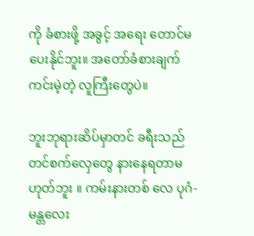ကို ခံစားဖို့ အခွင့် အရေး တောင်မပေးနိုင်ဘူး။ အတော်ခံစားချက် ကင်းမဲ့တဲ့ လူကြီးတွေပဲ။

ဘူးဘုရားဆိပ်မှာတင် ခရီးသည်တင်စက်လှေတွေ နားနေရတာမဟုတ်ဘူး ။ ကမ်းနားတစ် လေ ပုဂံ-မန္တလေး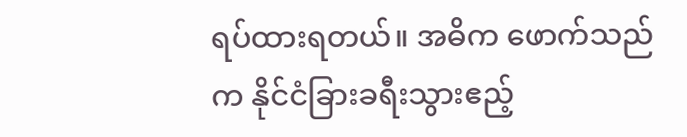ရပ်ထားရတယ်။ အဓိက ဖောက်သည်က နိုင်ငံခြားခရီးသွားဧည့်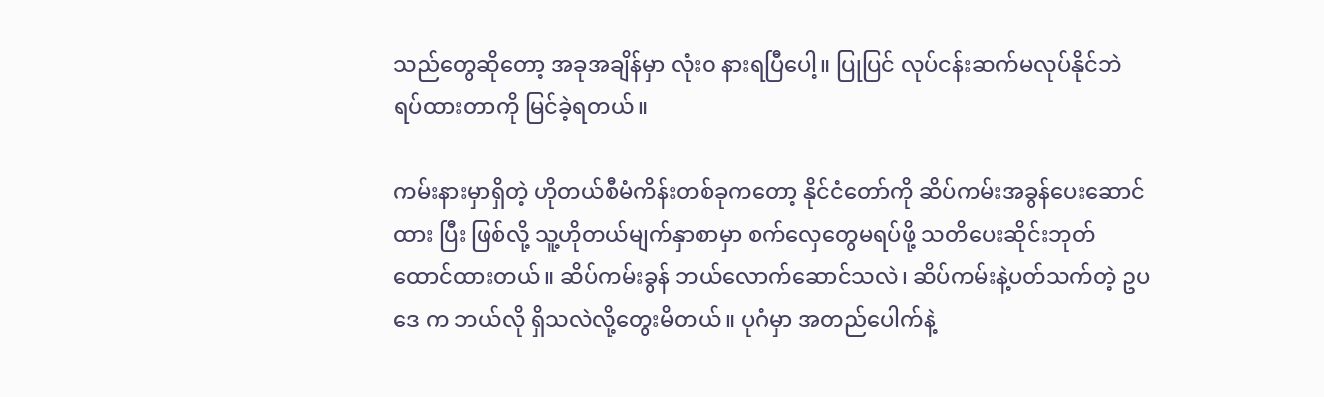သည်တွေဆိုတော့ အခုအချိန်မှာ လုံး၀ နားရပြီပေါ့။ ပြုပြင် လုပ်ငန်းဆက်မလုပ်နိုင်ဘဲ ရပ်ထားတာကို မြင်ခဲ့ရတယ်။

ကမ်းနားမှာရှိတဲ့ ဟိုတယ်စီမံကိန်းတစ်ခုကတော့ နိုင်ငံတော်ကို ဆိပ်ကမ်းအခွန်ပေးဆောင်ထား ပြီး ဖြစ်လို့ သူ့ဟိုတယ်မျက်နှာစာမှာ စက်လှေတွေမရပ်ဖို့ သတိပေးဆိုင်းဘုတ် ထောင်ထားတယ်။ ဆိပ်ကမ်းခွန် ဘယ်လောက်ဆောင်သလဲ၊ ဆိပ်ကမ်းနဲ့ပတ်သက်တဲ့ ဥပဒေ က ဘယ်လို ရှိသလဲလို့တွေးမိတယ်။ ပုဂံမှာ အတည်ပေါက်နဲ့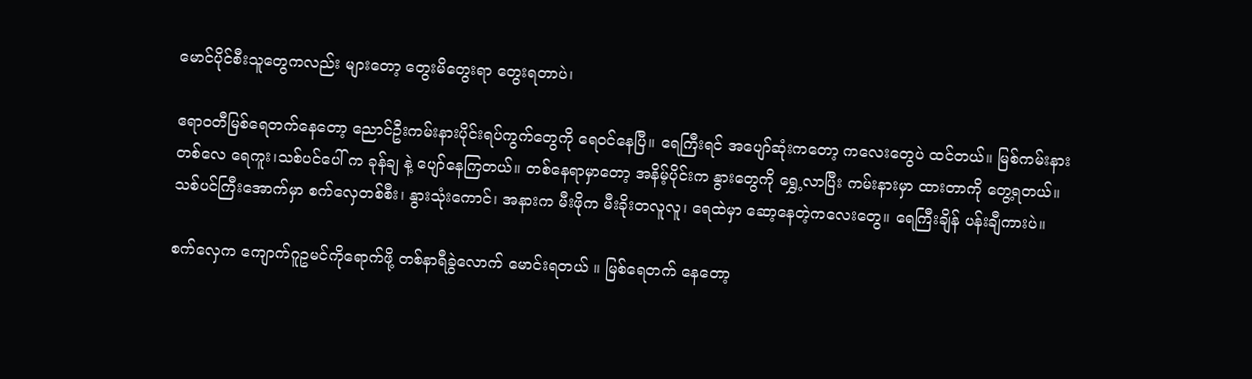မောင်ပိုင်စီးသူတွေကလည်း များတော့ တွေးမိတွေးရာ တွေးရတာပဲ၊

ဧရာဝတီမြစ်ရေတက်နေတော့ ညောင်ဦးကမ်းနားပိုင်းရပ်ကွက်တွေကို ရေဝင်နေပြီ။ ရေကြီးရင် အပျော်ဆုံးကတော့ ကလေးတွေပဲ ထင်တယ်။ မြစ်ကမ်းနားတစ်လေ ရေကူး၊သစ်ပင်ပေါ် က ခုန်ချ နဲ့ ပျော်နေကြတယ်။ တစ်နေရာမှာတော့ အနိမ့်ပိုင်းက နွားတွေကို ရွှေ့လာပြီး ကမ်းနားမှာ ထားတာကို တွေ့ရတယ်။ သစ်ပင်ကြီးအောက်မှာ စက်လှေတစ်စီး၊ နွားသုံးကောင်၊ အနားက မီးဖိုက မီးခိုးတလူလူ၊ ရေထဲမှာ ဆော့နေတဲ့ကလေးတွေ။ ရေကြီးချိန် ပန်းချီကားပဲ။

စက်လှေက ကျောက်ဂူဥမင်ကိုရောက်ဖို့ တစ်နာရီခွဲလောက် မောင်းရတယ် ။ မြစ်ရေတက် နေတော့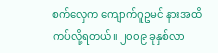စက်လှေက ကျောက်ဂူဥမင် နားအထိ ကပ်လို့ရတယ်။ ၂၀၀၉ ခုနှစ်လာ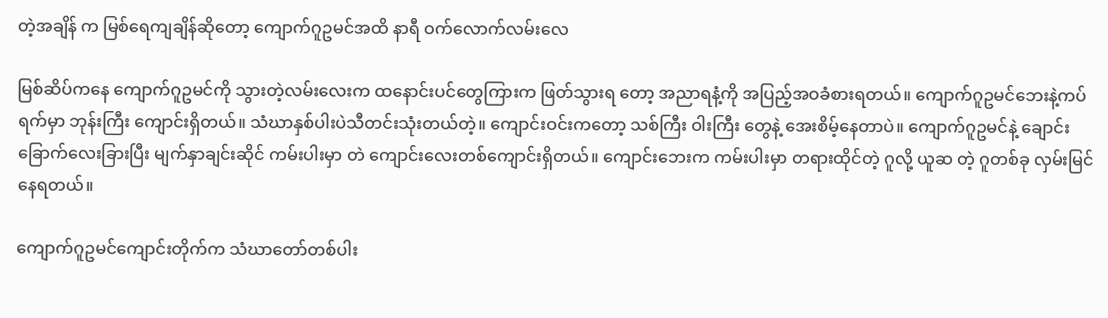တဲ့အချိန် က မြစ်ရေကျချိန်ဆိုတော့ ကျောက်ဂူဥမင်အထိ နာရီ ဝက်လောက်လမ်းလေ

မြစ်ဆိပ်ကနေ ကျောက်ဂူဥမင်ကို သွားတဲ့လမ်းလေးက ထနောင်းပင်တွေကြားက ဖြတ်သွားရ တော့ အညာရနံ့ကို အပြည့်အဝခံစားရတယ်။ ကျောက်ဂူဥမင်ဘေးနဲ့ကပ်ရက်မှာ ဘုန်းကြီး ကျောင်းရှိတယ်။ သံဃာနှစ်ပါးပဲသီတင်းသုံးတယ်တဲ့။ ကျောင်းဝင်းကတော့ သစ်ကြီး ဝါးကြီး တွေနဲ့ အေးစိမ့်နေတာပဲ။ ကျောက်ဂူဥမင်နဲ့ ချောင်းခြောက်လေးခြားပြီး မျက်နှာချင်းဆိုင် ကမ်းပါးမှာ တဲ ကျောင်းလေးတစ်ကျောင်းရှိတယ်။ ကျောင်းဘေးက ကမ်းပါးမှာ တရားထိုင်တဲ့ ဂူလို့ ယူဆ တဲ့ ဂူတစ်ခု လှမ်းမြင်နေရတယ်။

ကျောက်ဂူဥမင်ကျောင်းတိုက်က သံဃာတော်တစ်ပါး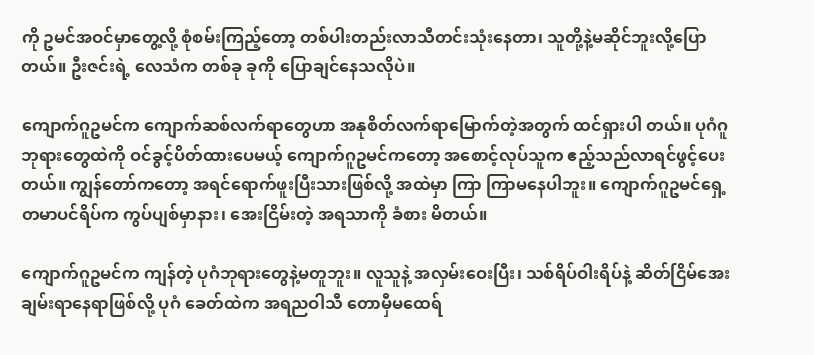ကို ဥမင်အဝင်မှာတွေ့လို့ စုံစမ်းကြည့်တော့ တစ်ပါးတည်းလာသီတင်းသုံးနေတာ၊ သူတို့နဲ့မဆိုင်ဘူးလို့ပြောတယ်။ ဦးဇင်းရဲ့ လေသံက တစ်ခု ခုကို ပြောချင်နေသလိုပဲ။

ကျောက်ဂူဥမင်က ကျောက်ဆစ်လက်ရာတွေဟာ အနုစိတ်လက်ရာမြောက်တဲ့အတွက် ထင်ရှားပါ တယ်။ ပုဂံဂူဘုရားတွေထဲကို ဝင်ခွင့်ပိတ်ထားပေမယ့် ကျောက်ဂူဥမင်ကတော့ အစောင့်လုပ်သူက ဧည့်သည်လာရင်ဖွင့်ပေးတယ်။ ကျွန်တော်ကတော့ အရင်ရောက်ဖူးပြီးသားဖြစ်လို့ အထဲမှာ ကြာ ကြာမနေပါဘူး။ ကျောက်ဂူဥမင်ရှေ့ တမာပင်ရိပ်က ကွပ်ပျစ်မှာနား၊ အေးငြိမ်းတဲ့ အရသာကို ခံစား မိတယ်။

ကျောက်ဂူဥမင်က ကျန်တဲ့ ပုဂံဘုရားတွေနဲ့မတူဘူး။ လူသူနဲ့ အလှမ်းဝေးပြီး၊ သစ်ရိပ်ဝါးရိပ်နဲ့ ဆိတ်ငြိမ်အေးချမ်းရာနေရာဖြစ်လို့ ပုဂံ ခေတ်ထဲက အရညဝါသီ တောမှီမထေရ်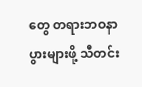တွေ တရားဘဝနာပွားများဖို့ သီတင်း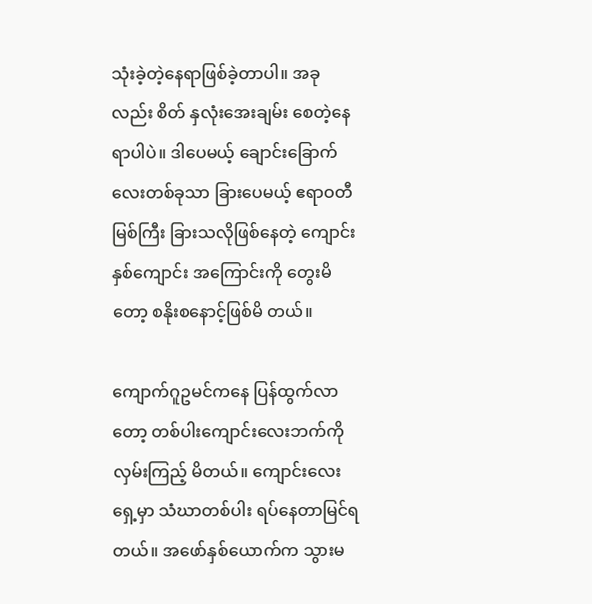သုံးခဲ့တဲ့နေရာဖြစ်ခဲ့တာပါ။ အခုလည်း စိတ် နှလုံးအေးချမ်း စေတဲ့နေရာပါပဲ။ ဒါပေမယ့် ချောင်းခြောက်လေးတစ်ခုသာ ခြားပေမယ့် ဧရာဝတီ မြစ်ကြီး ခြားသလိုဖြစ်နေတဲ့ ကျောင်းနှစ်ကျောင်း အကြောင်းကို တွေးမိတော့ စနိုးစနောင့်ဖြစ်မိ တယ်။

ကျောက်ဂူဥမင်ကနေ ပြန်ထွက်လာတော့ တစ်ပါးကျောင်းလေးဘက်ကို လှမ်းကြည့် မိတယ်။ ကျောင်းလေးရှေ့မှာ သံဃာတစ်ပါး ရပ်နေတာမြင်ရတယ်။ အဖော်နှစ်ယောက်က သွားမ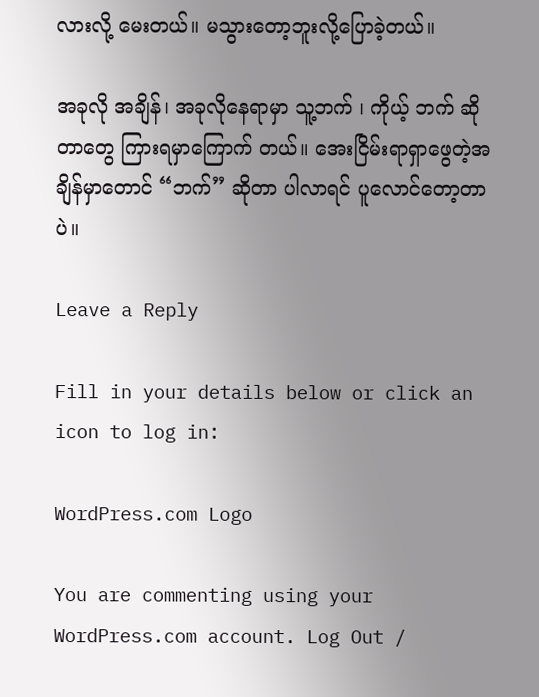လားလို့ မေးတယ်။ မသွားတော့ဘူးလို့ပြောခဲ့တယ်။

အခုလို အချိန်၊ အခုလိုနေရာမှာ သူ့ဘက် ၊ ကိုယ့် ဘက် ဆိုတာတွေ ကြားရမှာကြောက် တယ်။ အေးငြိမ်းရာရှာဖွေတဲ့အချိန်မှာတောင် “ဘက်” ဆိုတာ ပါလာရင် ပူလောင်တော့တာပဲ။

Leave a Reply

Fill in your details below or click an icon to log in:

WordPress.com Logo

You are commenting using your WordPress.com account. Log Out /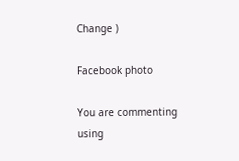Change )

Facebook photo

You are commenting using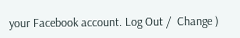your Facebook account. Log Out /  Change )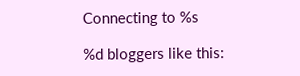Connecting to %s

%d bloggers like this: